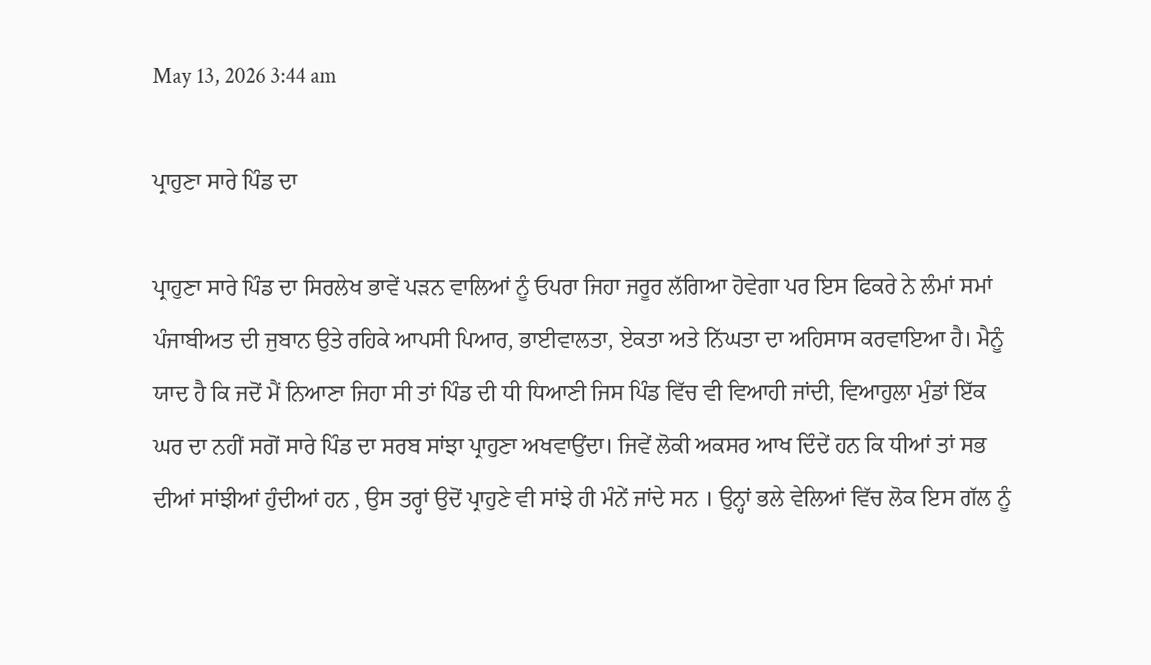May 13, 2026 3:44 am

ਪ੍ਰਾਹੁਣਾ ਸਾਰੇ ਪਿੰਡ ਦਾ

ਪ੍ਰਾਹੁਣਾ ਸਾਰੇ ਪਿੰਡ ਦਾ ਸਿਰਲੇਖ ਭਾਵੇਂ ਪੜਨ ਵਾਲਿਆਂ ਨੂੰ ਓਪਰਾ ਜਿਹਾ ਜਰੂਰ ਲੱਗਿਆ ਹੋਵੇਗਾ ਪਰ ਇਸ ਫਿਕਰੇ ਨੇ ਲੰਮਾਂ ਸਮਾਂ ਪੰਜਾਬੀਅਤ ਦੀ ਜੁਬਾਨ ਉਤੇ ਰਹਿਕੇ ਆਪਸੀ ਪਿਆਰ, ਭਾਈਵਾਲਤਾ, ਏਕਤਾ ਅਤੇ ਨਿੱਘਤਾ ਦਾ ਅਹਿਸਾਸ ਕਰਵਾਇਆ ਹੈ। ਮੈਨੂੰ ਯਾਦ ਹੈ ਕਿ ਜਦੋਂ ਮੈਂ ਨਿਆਣਾ ਜਿਹਾ ਸੀ ਤਾਂ ਪਿੰਡ ਦੀ ਧੀ ਧਿਆਣੀ ਜਿਸ ਪਿੰਡ ਵਿੱਚ ਵੀ ਵਿਆਹੀ ਜਾਂਦੀ, ਵਿਆਹੁਲਾ ਮੁੰਡਾਂ ਇੱਕ ਘਰ ਦਾ ਨਹੀਂ ਸਗੋਂ ਸਾਰੇ ਪਿੰਡ ਦਾ ਸਰਬ ਸਾਂਝਾ ਪ੍ਰਾਹੁਣਾ ਅਖਵਾਉਂਦਾ। ਜਿਵੇਂ ਲੋਕੀ ਅਕਸਰ ਆਖ ਦਿੰਦੇਂ ਹਨ ਕਿ ਧੀਆਂ ਤਾਂ ਸਭ ਦੀਆਂ ਸਾਂਝੀਆਂ ਹੁੰਦੀਆਂ ਹਨ , ਉਸ ਤਰ੍ਹਾਂ ਉਦੋਂ ਪ੍ਰਾਹੁਣੇ ਵੀ ਸਾਂਝੇ ਹੀ ਮੰਨੇਂ ਜਾਂਦੇ ਸਨ । ਉਨ੍ਹਾਂ ਭਲੇ ਵੇਲਿਆਂ ਵਿੱਚ ਲੋਕ ਇਸ ਗੱਲ ਨੂੰ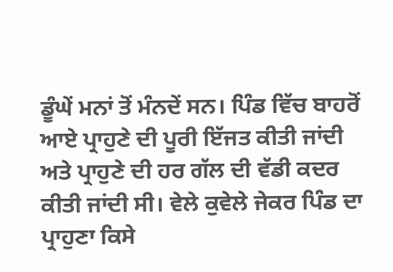ਡੂੰਘੇਂ ਮਨਾਂ ਤੋਂ ਮੰਨਦੇਂ ਸਨ। ਪਿੰਡ ਵਿੱਚ ਬਾਹਰੋਂ ਆਏ ਪ੍ਰਾਹੁਣੇ ਦੀ ਪੂਰੀ ਇੱਜਤ ਕੀਤੀ ਜਾਂਦੀ ਅਤੇ ਪ੍ਰਾਹੁਣੇ ਦੀ ਹਰ ਗੱਲ ਦੀ ਵੱਡੀ ਕਦਰ ਕੀਤੀ ਜਾਂਦੀ ਸੀ। ਵੇਲੇ ਕੁਵੇਲੇ ਜੇਕਰ ਪਿੰਡ ਦਾ ਪ੍ਰਾਹੁਣਾ ਕਿਸੇ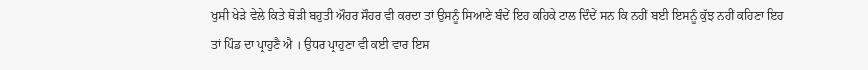ਖੁਸੀ ਖੇੜੇ ਵੇਲੇ ਕਿਤੇ ਥੋੜੀ ਬਹੁਤੀ ਔਹਰ ਸੌਹਰ ਵੀ ਕਰਦਾ ਤਾਂ ਉਸਨੂੰ ਸਿਆਣੇ ਬੰਦੇਂ ਇਹ ਕਹਿਕੇ ਟਾਲ ਦਿੰਦੇਂ ਸਨ ਕਿ ਨਹੀਂ ਬਈ ਇਸਨੂੰ ਕੁੱਝ ਨਹੀਂ ਕਹਿਣਾ ਇਹ ਤਾਂ ਪਿੰਡ ਦਾ ਪ੍ਰਾਹੁਣੈ ਐ । ਉਧਰ ਪ੍ਰਾਹੁਣਾ ਵੀ ਕਈ ਵਾਰ ਇਸ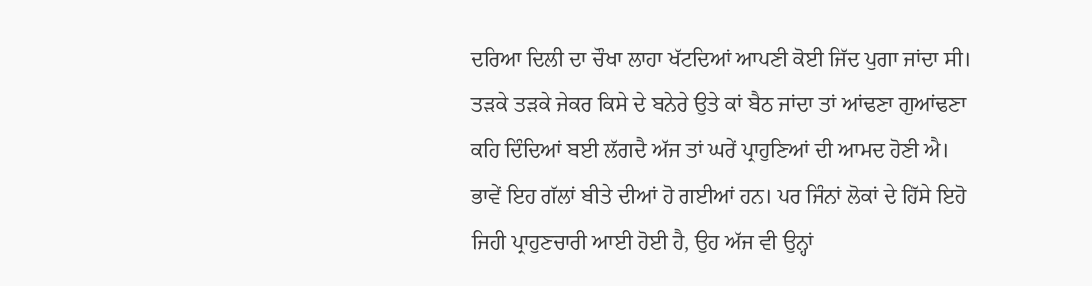ਦਰਿਆ ਦਿਲੀ ਦਾ ਚੌਖਾ ਲਾਹਾ ਖੱਟਦਿਆਂ ਆਪਣੀ ਕੋਈ ਜਿੱਦ ਪੁਗਾ ਜਾਂਦਾ ਸੀ। ਤੜਕੇ ਤੜਕੇ ਜੇਕਰ ਕਿਸੇ ਦੇ ਬਨੇਰੇ ਉਤੇ ਕਾਂ ਬੈਠ ਜਾਂਦਾ ਤਾਂ ਆਂਢਣਾ ਗੁਆਂਢਣਾ ਕਹਿ ਦਿੰਦਿਆਂ ਬਈ ਲੱਗਦੈ ਅੱਜ ਤਾਂ ਘਰੇਂ ਪ੍ਰਾਹੁਣਿਆਂ ਦੀ ਆਮਦ ਹੋਣੀ ਐ।
ਭਾਵੇਂ ਇਹ ਗੱਲਾਂ ਬੀਤੇ ਦੀਆਂ ਹੋ ਗਈਆਂ ਹਨ। ਪਰ ਜਿੰਨਾਂ ਲੋਕਾਂ ਦੇ ਹਿੱਸੇ ਇਹੋ ਜਿਹੀ ਪ੍ਰਾਹੁਣਚਾਰੀ ਆਈ ਹੋਈ ਹੈ, ਉਹ ਅੱਜ ਵੀ ਉਨ੍ਹਾਂ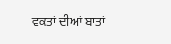ਵਕਤਾਂ ਦੀਆਂ ਬਾਤਾਂ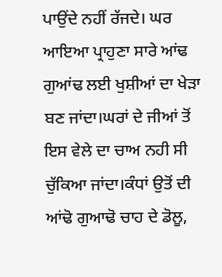ਪਾਉਂਦੇ ਨਹੀਂ ਰੱਜਦੇ। ਘਰ ਆਇਆ ਪ੍ਰਾਹੁਣਾ ਸਾਰੇ ਆਂਢ ਗੁਆਂਢ ਲਈ ਖੁਸ਼ੀਆਂ ਦਾ ਖੇੜਾ ਬਣ ਜਾਂਦਾ।ਘਰਾਂ ਦੇ ਜੀਆਂ ਤੋਂ ਇਸ ਵੇਲੇ ਦਾ ਚਾਅ ਨਹੀ ਸੀ ਚੁੱਕਿਆ ਜਾਂਦਾ।ਕੰਧਾਂ ਉਤੋਂ ਦੀ ਆਂਢੋ ਗੁਆਢੋ ਚਾਹ ਦੇ ਡੋਲੂ,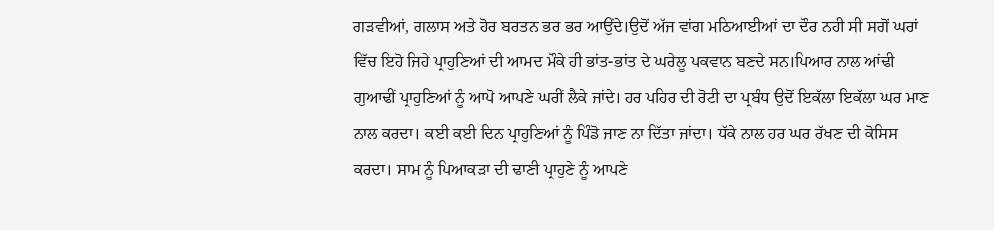ਗੜਵੀਆਂ, ਗਲਾਸ ਅਤੇ ਹੋਰ ਬਰਤਨ ਭਰ ਭਰ ਆਉਂਦੇ।ਉਦੋਂ ਅੱਜ ਵਾਂਗ ਮਠਿਆਈਆਂ ਦਾ ਦੌਰ ਨਹੀ ਸੀ ਸਗੋਂ ਘਰਾਂ ਵਿੱਚ ਇਹੋ ਜਿਹੇ ਪ੍ਰਾਹੁਣਿਆਂ ਦੀ ਆਮਦ ਮੌਕੇ ਹੀ ਭਾਂਤ-ਭਾਂਤ ਦੇ ਘਰੇਲੂ ਪਕਵਾਨ ਬਣਦੇ ਸਨ।ਪਿਆਰ ਨਾਲ ਆਂਢੀ ਗੁਆਢੀਂ ਪ੍ਰਾਹੁਣਿਆਂ ਨੂੰ ਆਪੋ ਆਪਣੇ ਘਰੀਂ ਲੈਕੇ ਜਾਂਦੇ। ਹਰ ਪਹਿਰ ਦੀ ਰੋਟੀ ਦਾ ਪ੍ਰਬੰਧ ਉਦੋਂ ਇਕੱਲਾ ਇਕੱਲਾ ਘਰ ਮਾਣ ਨਾਲ ਕਰਦਾ। ਕਈ ਕਈ ਦਿਨ ਪ੍ਰਾਹੁਣਿਆਂ ਨੂੰ ਪਿੰਡੋ ਜਾਣ ਨਾ ਦਿੱਤਾ ਜਾਂਦਾ। ਧੱਕੇ ਨਾਲ ਹਰ ਘਰ ਰੱਖਣ ਦੀ ਕੋਸਿਸ ਕਰਦਾ। ਸਾਮ ਨੂੰ ਪਿਆਕੜਾ ਦੀ ਢਾਣੀ ਪ੍ਰਾਹੁਣੇ ਨੂੰ ਆਪਣੇ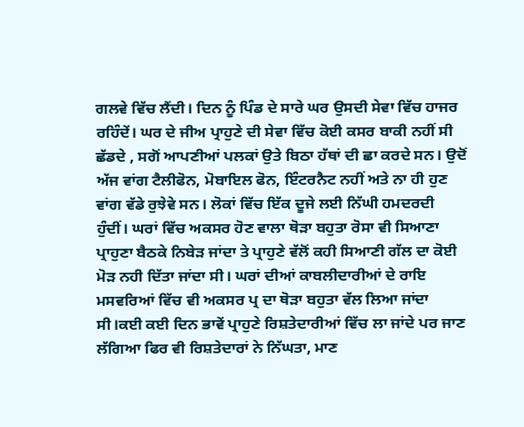ਗਲਵੇ ਵਿੱਚ ਲੈਂਦੀ। ਦਿਨ ਨੂੰ ਪਿੰਡ ਦੇ ਸਾਰੇ ਘਰ ਉਸਦੀ ਸੇਵਾ ਵਿੱਚ ਹਾਜਰ ਰਹਿੰਦੇਂ। ਘਰ ਦੇ ਜੀਅ ਪ੍ਰਾਹੁਣੇ ਦੀ ਸੇਵਾ ਵਿੱਚ ਕੋਈ ਕਸਰ ਬਾਕੀ ਨਹੀਂ ਸੀ ਛੱਡਦੇ , ਸਗੋਂ ਆਪਣੀਆਂ ਪਲਕਾਂ ਉਤੇ ਬਿਠਾ ਹੱਥਾਂ ਦੀ ਛਾ ਕਰਦੇ ਸਨ। ਉਦੋਂ ਅੱਜ ਵਾਂਗ ਟੈਲੀਫੋਨ, ਮੋਬਾਇਲ ਫੋਨ, ਇੰਟਰਨੈਟ ਨਹੀਂ ਅਤੇ ਨਾ ਹੀ ਹੁਣ ਵਾਂਗ ਵੱਡੇ ਰੁਝੇਵੇ ਸਨ। ਲੋਕਾਂ ਵਿੱਚ ਇੱਕ ਦੂਜੇ ਲਈ ਨਿੱਘੀ ਹਮਦਰਦੀ ਹੁੰਦੀਂ। ਘਰਾਂ ਵਿੱਚ ਅਕਸਰ ਹੋਣ ਵਾਲਾ ਥੋੜਾ ਬਹੁਤਾ ਰੋਸਾ ਵੀ ਸਿਆਣਾ ਪ੍ਰਾਹੁਣਾ ਬੈਠਕੇ ਨਿਬੇੜ ਜਾਂਦਾ ਤੇ ਪ੍ਰਾਹੁਣੇ ਵੱਲੋਂ ਕਹੀ ਸਿਆਣੀ ਗੱਲ ਦਾ ਕੋਈ ਮੋੜ ਨਹੀ ਦਿੱਤਾ ਜਾਂਦਾ ਸੀ। ਘਰਾਂ ਦੀਆਂ ਕਾਬਲੀਦਾਰੀਆਂ ਦੇ ਰਾਇ ਮਸਵਰਿਆਂ ਵਿੱਚ ਵੀ ਅਕਸਰ ਪ੍ਰ ਦਾ ਥੋੜਾ ਬਹੁਤਾ ਵੱਲ ਲਿਆ ਜਾਂਦਾ ਸੀ।ਕਈ ਕਈ ਦਿਨ ਭਾਵੇਂ ਪ੍ਰਾਹੁਣੇ ਰਿਸ਼ਤੇਦਾਰੀਆਂ ਵਿੱਚ ਲਾ ਜਾਂਦੇ ਪਰ ਜਾਣ ਲੱਗਿਆ ਫਿਰ ਵੀ ਰਿਸ਼ਤੇਦਾਰਾਂ ਨੇ ਨਿੱਘਤਾ, ਮਾਣ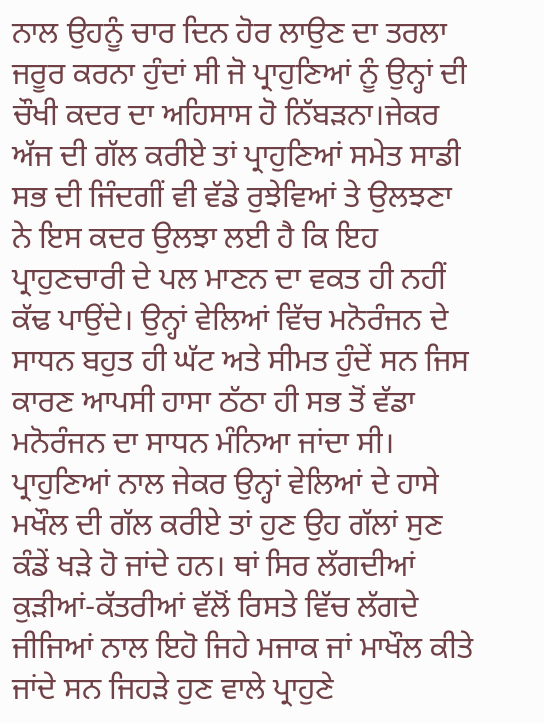ਨਾਲ ਉਹਨੂੰ ਚਾਰ ਦਿਨ ਹੋਰ ਲਾਉਣ ਦਾ ਤਰਲਾ ਜਰੂਰ ਕਰਨਾ ਹੁੰਦਾਂ ਸੀ ਜੋ ਪ੍ਰਾਹੁਣਿਆਂ ਨੂੰ ਉਨ੍ਹਾਂ ਦੀ ਚੌਖੀ ਕਦਰ ਦਾ ਅਹਿਸਾਸ ਹੋ ਨਿੱਬੜਨਾ।ਜੇਕਰ ਅੱਜ ਦੀ ਗੱਲ ਕਰੀਏ ਤਾਂ ਪ੍ਰਾਹੁਣਿਆਂ ਸਮੇਤ ਸਾਡੀ ਸਭ ਦੀ ਜਿੰਦਗੀਂ ਵੀ ਵੱਡੇ ਰੁਝੇਵਿਆਂ ਤੇ ਉਲਝਣਾ ਨੇ ਇਸ ਕਦਰ ਉਲਝਾ ਲਈ ਹੈ ਕਿ ਇਹ ਪ੍ਰਾਹੁਣਚਾਰੀ ਦੇ ਪਲ ਮਾਣਨ ਦਾ ਵਕਤ ਹੀ ਨਹੀਂ ਕੱਢ ਪਾਉਂਦੇ। ਉਨ੍ਹਾਂ ਵੇਲਿਆਂ ਵਿੱਚ ਮਨੋਰੰਜਨ ਦੇ ਸਾਧਨ ਬਹੁਤ ਹੀ ਘੱਟ ਅਤੇ ਸੀਮਤ ਹੁੰਦੇਂ ਸਨ ਜਿਸ ਕਾਰਣ ਆਪਸੀ ਹਾਸਾ ਠੱਠਾ ਹੀ ਸਭ ਤੋਂ ਵੱਡਾ ਮਨੋਰੰਜਨ ਦਾ ਸਾਧਨ ਮੰਨਿਆ ਜਾਂਦਾ ਸੀ। ਪ੍ਰਾਹੁਣਿਆਂ ਨਾਲ ਜੇਕਰ ਉਨ੍ਹਾਂ ਵੇਲਿਆਂ ਦੇ ਹਾਸੇ ਮਖੌਲ ਦੀ ਗੱਲ ਕਰੀਏ ਤਾਂ ਹੁਣ ਉਹ ਗੱਲਾਂ ਸੁਣ ਕੰਡੇਂ ਖੜੇ ਹੋ ਜਾਂਦੇ ਹਨ। ਥਾਂ ਸਿਰ ਲੱਗਦੀਆਂ ਕੁੜੀਆਂ-ਕੱਤਰੀਆਂ ਵੱਲੋਂ ਰਿਸਤੇ ਵਿੱਚ ਲੱਗਦੇ ਜੀਜਿਆਂ ਨਾਲ ਇਹੋ ਜਿਹੇ ਮਜਾਕ ਜਾਂ ਮਾਖੌਲ ਕੀਤੇ ਜਾਂਦੇ ਸਨ ਜਿਹੜੇ ਹੁਣ ਵਾਲੇ ਪ੍ਰਾਹੁਣੇ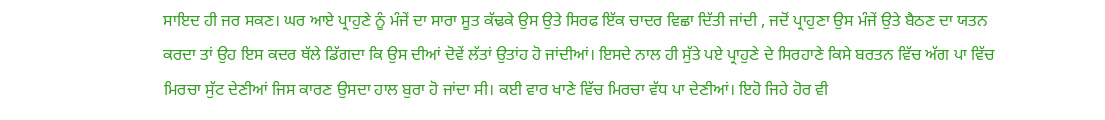ਸਾਇਦ ਹੀ ਜਰ ਸਕਣ। ਘਰ ਆਏ ਪ੍ਰਾਹੁਣੇ ਨੂੰ ਮੰਜੇਂ ਦਾ ਸਾਰਾ ਸੂਤ ਕੱਢਕੇ ਉਸ ਉਤੇ ਸਿਰਫ ਇੱਕ ਚਾਦਰ ਵਿਛਾ ਦਿੱਤੀ ਜਾਂਦੀ , ਜਦੋਂ ਪ੍ਰਾਹੁਣਾ ਉਸ ਮੰਜੇਂ ਉਤੇ ਬੈਠਣ ਦਾ ਯਤਨ ਕਰਦਾ ਤਾਂ ਉਹ ਇਸ ਕਦਰ ਥੱਲੇ ਡਿੱਗਦਾ ਕਿ ਉਸ ਦੀਆਂ ਦੋਵੇਂ ਲੱਤਾਂ ਉਤਾਂਹ ਹੋ ਜਾਂਦੀਆਂ। ਇਸਦੇ ਨਾਲ ਹੀ ਸੁੱਤੇ ਪਏ ਪ੍ਰਾਹੁਣੇ ਦੇ ਸਿਰਹਾਣੇ ਕਿਸੇ ਬਰਤਨ ਵਿੱਚ ਅੱਗ ਪਾ ਵਿੱਚ ਮਿਰਚਾ ਸੁੱਟ ਦੇਣੀਆਂ ਜਿਸ ਕਾਰਣ ਉਸਦਾ ਹਾਲ ਬੁਰਾ ਹੋ ਜਾਂਦਾ ਸੀ। ਕਈ ਵਾਰ ਖਾਣੇ ਵਿੱਚ ਮਿਰਚਾ ਵੱਧ ਪਾ ਦੇਣੀਆਂ। ਇਹੋ ਜਿਹੇ ਹੋਰ ਵੀ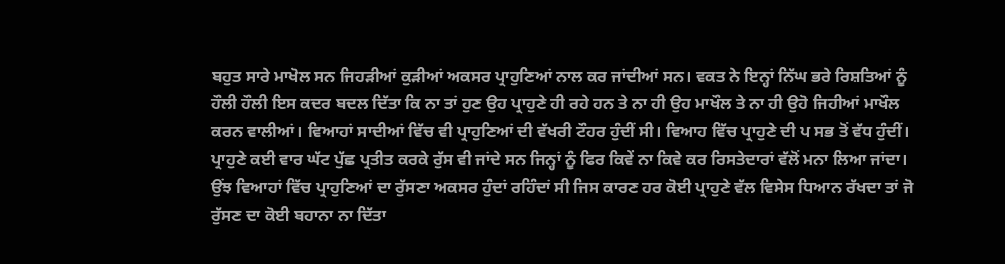ਬਹੁਤ ਸਾਰੇ ਮਾਖੋਲ ਸਨ ਜਿਹੜੀਆਂ ਕੁੜੀਆਂ ਅਕਸਰ ਪ੍ਰਾਹੁਣਿਆਂ ਨਾਲ ਕਰ ਜਾਂਦੀਆਂ ਸਨ। ਵਕਤ ਨੇ ਇਨ੍ਹਾਂ ਨਿੱਘ ਭਰੇ ਰਿਸ਼ਤਿਆਂ ਨੂੰ ਹੌਲੀ ਹੌਲੀ ਇਸ ਕਦਰ ਬਦਲ ਦਿੱਤਾ ਕਿ ਨਾ ਤਾਂ ਹੁਣ ਉਹ ਪ੍ਰਾਹੁਣੇ ਹੀ ਰਹੇ ਹਨ ਤੇ ਨਾ ਹੀ ਉਹ ਮਾਖੌਲ ਤੇ ਨਾ ਹੀ ਉਹੋ ਜਿਹੀਆਂ ਮਾਖੌਲ ਕਰਨ ਵਾਲੀਆਂ। ਵਿਆਹਾਂ ਸਾਦੀਆਂ ਵਿੱਚ ਵੀ ਪ੍ਰਾਹੁਣਿਆਂ ਦੀ ਵੱਖਰੀ ਟੌਹਰ ਹੁੰਦੀਂ ਸੀ। ਵਿਆਹ ਵਿੱਚ ਪ੍ਰਾਹੁਣੇ ਦੀ ਪ ਸਭ ਤੋਂ ਵੱਧ ਹੁੰਦੀਂ। ਪ੍ਰਾਹੁਣੇ ਕਈ ਵਾਰ ਘੱਟ ਪੁੱਛ ਪ੍ਰਤੀਤ ਕਰਕੇ ਰੁੱਸ ਵੀ ਜਾਂਦੇ ਸਨ ਜਿਨ੍ਹਾਂ ਨੂੰ ਫਿਰ ਕਿਵੇਂ ਨਾ ਕਿਵੇ ਕਰ ਰਿਸਤੇਦਾਰਾਂ ਵੱਲੋਂ ਮਨਾ ਲਿਆ ਜਾਂਦਾ। ਉਂਝ ਵਿਆਹਾਂ ਵਿੱਚ ਪ੍ਰਾਹੁਣਿਆਂ ਦਾ ਰੁੱਸਣਾ ਅਕਸਰ ਹੁੰਦਾਂ ਰਹਿੰਦਾਂ ਸੀ ਜਿਸ ਕਾਰਣ ਹਰ ਕੋਈ ਪ੍ਰਾਹੁਣੇ ਵੱਲ ਵਿਸੇਸ ਧਿਆਨ ਰੱਖਦਾ ਤਾਂ ਜੋ ਰੁੱਸਣ ਦਾ ਕੋਈ ਬਹਾਨਾ ਨਾ ਦਿੱਤਾ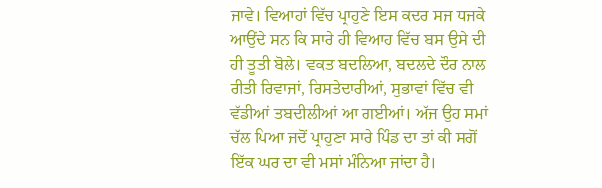ਜਾਵੇ। ਵਿਆਹਾਂ ਵਿੱਚ ਪ੍ਰਾਹੁਣੇ ਇਸ ਕਦਰ ਸਜ ਧਜਕੇ ਆਉਂਦੇ ਸਨ ਕਿ ਸਾਰੇ ਹੀ ਵਿਆਹ ਵਿੱਚ ਬਸ ਉਸੇ ਦੀ ਹੀ ਤੂਤੀ ਬੋਲੇ। ਵਕਤ ਬਦਲਿਆ, ਬਦਲਦੇ ਦੌਰ ਨਾਲ ਰੀਤੀ ਰਿਵਾਜਾਂ, ਰਿਸਤੇਦਾਰੀਆਂ, ਸੁਭਾਵਾਂ ਵਿੱਚ ਵੀ ਵੱਡੀਆਂ ਤਬਦੀਲੀਆਂ ਆ ਗਈਆਂ। ਅੱਜ ਉਹ ਸਮਾਂ ਚੱਲ ਪਿਆ ਜਦੋਂ ਪ੍ਰਾਹੁਣਾ ਸਾਰੇ ਪਿੰਡ ਦਾ ਤਾਂ ਕੀ ਸਗੋਂ ਇੱਕ ਘਰ ਦਾ ਵੀ ਮਸਾਂ ਮੰਨਿਆ ਜਾਂਦਾ ਹੈ।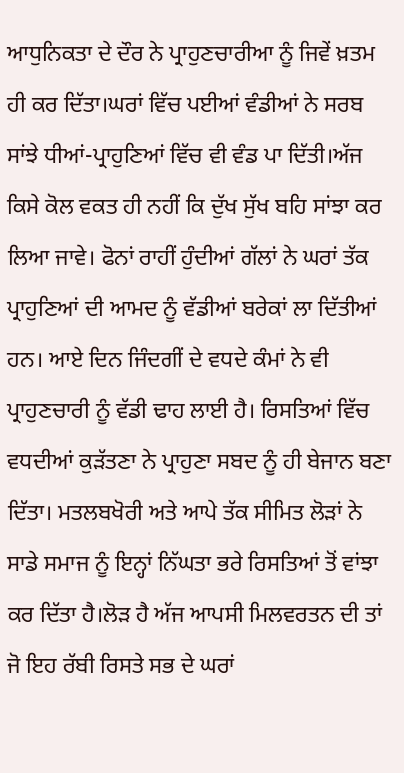ਆਧੁਨਿਕਤਾ ਦੇ ਦੌਰ ਨੇ ਪ੍ਰਾਹੁਣਚਾਰੀਆ ਨੂੰ ਜਿਵੇਂ ਖ਼ਤਮ ਹੀ ਕਰ ਦਿੱਤਾ।ਘਰਾਂ ਵਿੱਚ ਪਈਆਂ ਵੰਡੀਆਂ ਨੇ ਸਰਬ ਸਾਂਝੇ ਧੀਆਂ-ਪ੍ਰਾਹੁਣਿਆਂ ਵਿੱਚ ਵੀ ਵੰਡ ਪਾ ਦਿੱਤੀ।ਅੱਜ ਕਿਸੇ ਕੋਲ ਵਕਤ ਹੀ ਨਹੀਂ ਕਿ ਦੁੱਖ ਸੁੱਖ ਬਹਿ ਸਾਂਝਾ ਕਰ ਲਿਆ ਜਾਵੇ। ਫੋਨਾਂ ਰਾਹੀਂ ਹੁੰਦੀਆਂ ਗੱਲਾਂ ਨੇ ਘਰਾਂ ਤੱਕ ਪ੍ਰਾਹੁਣਿਆਂ ਦੀ ਆਮਦ ਨੂੰ ਵੱਡੀਆਂ ਬਰੇਕਾਂ ਲਾ ਦਿੱਤੀਆਂ ਹਨ। ਆਏ ਦਿਨ ਜਿੰਦਗੀਂ ਦੇ ਵਧਦੇ ਕੰਮਾਂ ਨੇ ਵੀ ਪ੍ਰਾਹੁਣਚਾਰੀ ਨੂੰ ਵੱਡੀ ਢਾਹ ਲਾਈ ਹੈ। ਰਿਸਤਿਆਂ ਵਿੱਚ ਵਧਦੀਆਂ ਕੁੜੱਤਣਾ ਨੇ ਪ੍ਰਾਹੁਣਾ ਸਬਦ ਨੂੰ ਹੀ ਬੇਜਾਨ ਬਣਾ ਦਿੱਤਾ। ਮਤਲਬਖੋਰੀ ਅਤੇ ਆਪੇ ਤੱਕ ਸੀਮਿਤ ਲੋੜਾਂ ਨੇ ਸਾਡੇ ਸਮਾਜ ਨੂੰ ਇਨ੍ਹਾਂ ਨਿੱਘਤਾ ਭਰੇ ਰਿਸਤਿਆਂ ਤੋਂ ਵਾਂਝਾ ਕਰ ਦਿੱਤਾ ਹੈ।ਲੋੜ ਹੈ ਅੱਜ ਆਪਸੀ ਮਿਲਵਰਤਨ ਦੀ ਤਾਂ ਜੋ ਇਹ ਰੱਬੀ ਰਿਸਤੇ ਸਭ ਦੇ ਘਰਾਂ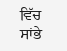ਵਿੱਚ ਸਾਂਭੇ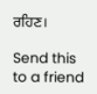ਰਹਿਣ।

Send this to a friend